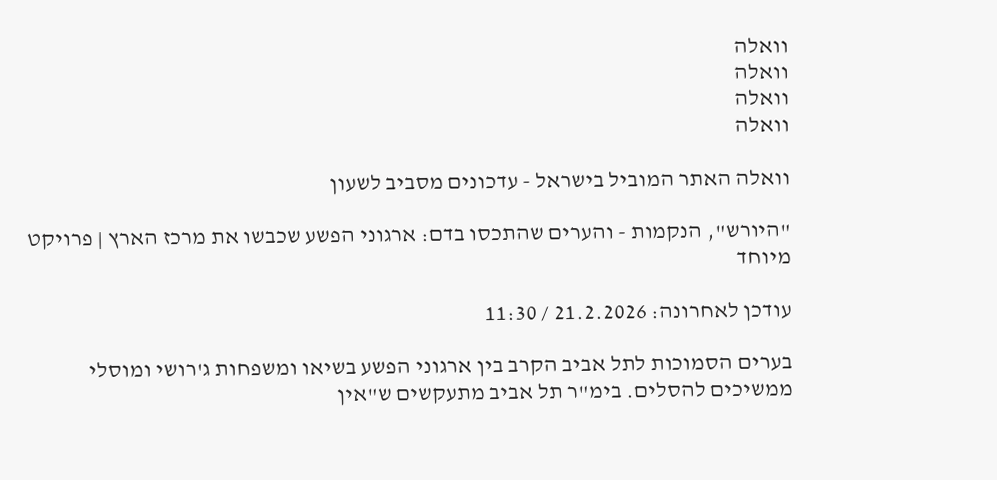וואלה
וואלה
וואלה
וואלה

וואלה האתר המוביל בישראל - עדכונים מסביב לשעון

"היורש", הנקמות - והערים שהתכסו בדם: ארגוני הפשע שכבשו את מרכז הארץ | פרויקט מיוחד

עודכן לאחרונה: 21.2.2026 / 11:30

בערים הסמוכות לתל אביב הקרב בין ארגוני הפשע בשיאו ומשפחות ג'רושי ומוסלי ממשיכים להסלים. בימ"ר תל אביב מתעקשים ש"אין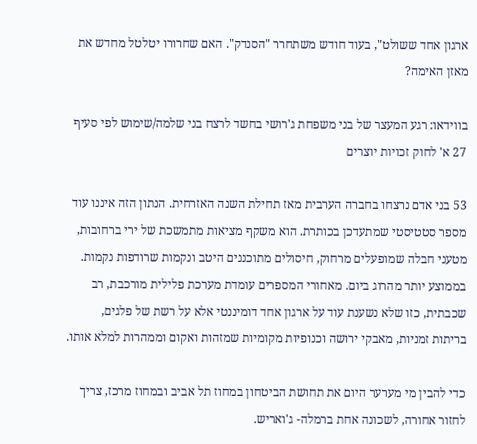ארגון אחד ששולט", בעוד חודש משתחרר "הסנדק". האם שחרורו יטלטל מחדש את מאזן האימה?

בווידאו: רגע המעצר של בני משפחת ג'רושי בחשד לרצח בני שלמה/שימוש לפי סעיף 27 א' לחוק זכויות יוצרים

53 בני אדם נרצחו בחברה הערבית מאז תחילת השנה האזרחית. הנתון הזה איננו עוד מספר סטטיסטי שמתעדכן בכותרת. הוא משקף מציאות מתמשכת של ירי ברחובות, מטעני חבלה שמופעלים מרחוק, חיסולים מתוכננים היטב ונקמות שרודפות נקמות. בממוצע יותר מהרוג ביום. מאחורי המספרים עומדת מערכת פלילית מורכבת, רב שכבתית, כזו שלא נשענת עוד על ארגון אחד דומיננטי אלא על רשת של פלגים, בריתות זמניות, מאבקי ירושה וכנופיות מקומיות שמזהות ואקום וממהרות למלא אותו.

כדי להבין מי מערער היום את תחושת הביטחון במחוז תל אביב ובמחוז מרכז, צריך לחזור אחורה, לשכונה אחת ברמלה- ג'ואריש.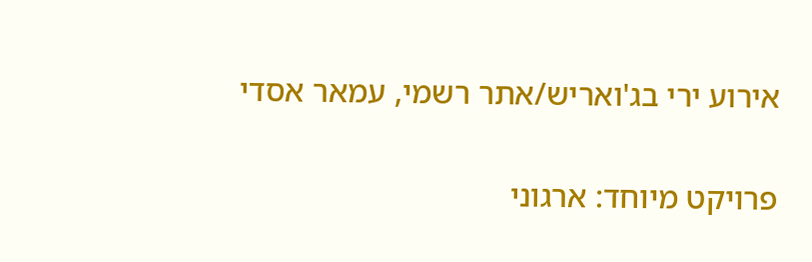אירוע ירי בג'ואריש/אתר רשמי, עמאר אסדי

פרויקט מיוחד: ארגוני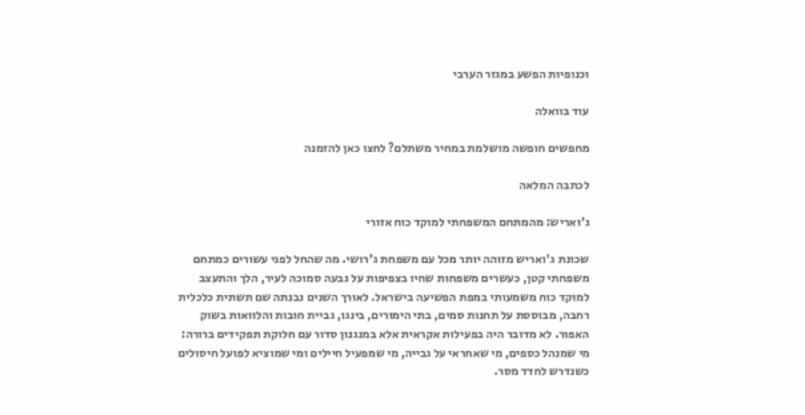וכנופיות הפשע במגזר הערבי

עוד בוואלה

מחפשים חופשה מושלמת במחיר משתלם? לחצו כאן להזמנה

לכתבה המלאה

ג'ואריש: מהמתחם המשפחתי למוקד כוח אזורי

שכונת ג'ואריש מזוהה יותר מכל עם משפחת ג'רושי. מה שהחל לפני עשורים כמתחם משפחתי קטן, כעשרים משפחות שחיו בצפיפות על גבעה סמוכה לעיר, הלך והתעצב למוקד כוח משמעותי במפת הפשיעה בישראל. לאורך השנים נבנתה שם תשתית כלכלית רחבה, מבוססת על תחנות סמים, בתי הימורים, בינגו, גביית חובות והלוואות בשוק האפור. לא מדובר היה בפעילות אקראית אלא במנגנון סדור עם חלוקת תפקידים ברורה: מי שמנהל כספים, מי שאחראי על גבייה, מי שמפעיל חיילים ומי שמוציא לפועל חיסולים כשנדרש לחדד מסר.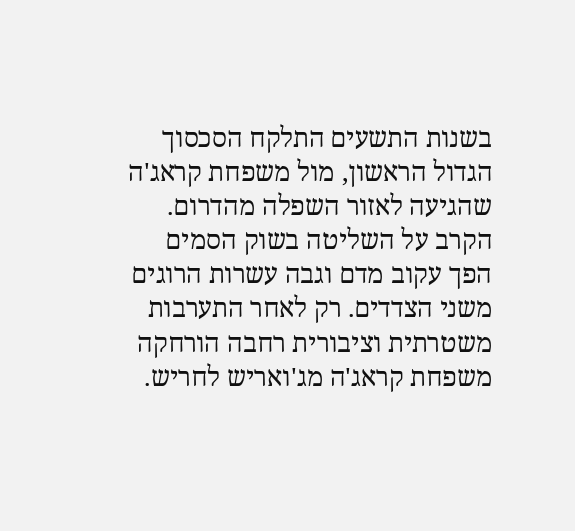בשנות התשעים התלקח הסכסוך הגדול הראשון, מול משפחת קראג'ה שהגיעה לאזור השפלה מהדרום. הקרב על השליטה בשוק הסמים הפך עקוב מדם וגבה עשרות הרוגים משני הצדדים. רק לאחר התערבות משטרתית וציבורית רחבה הורחקה משפחת קראג'ה מג'ואריש לחריש.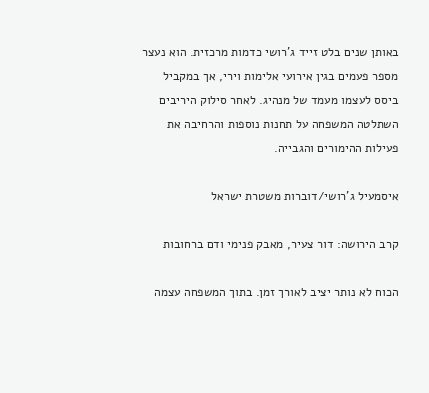באותן שנים בלט זייד ג'רושי כדמות מרכזית. הוא נעצר מספר פעמים בגין אירועי אלימות וירי, אך במקביל ביסס לעצמו מעמד של מנהיג. לאחר סילוק היריבים השתלטה המשפחה על תחנות נוספות והרחיבה את פעילות ההימורים והגבייה.

איסמעיל ג'רושי/דוברות משטרת ישראל

קרב הירושה: דור צעיר, מאבק פנימי ודם ברחובות

הכוח לא נותר יציב לאורך זמן. בתוך המשפחה עצמה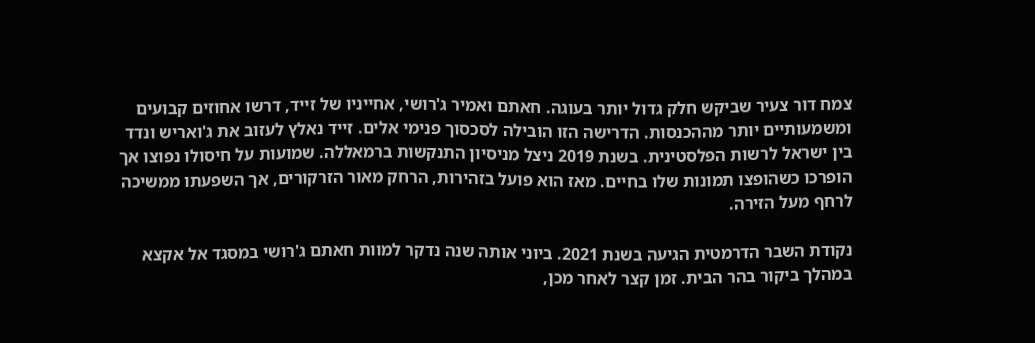צמח דור צעיר שביקש חלק גדול יותר בעוגה. חאתם ואמיר ג'רושי, אחייניו של זייד, דרשו אחוזים קבועים ומשמעותיים יותר מההכנסות. הדרישה הזו הובילה לסכסוך פנימי אלים. זייד נאלץ לעזוב את ג'ואריש ונדד בין ישראל לרשות הפלסטינית. בשנת 2019 ניצל מניסיון התנקשות ברמאללה. שמועות על חיסולו נפוצו אך הופרכו כשהופצו תמונות שלו בחיים. מאז הוא פועל בזהירות, הרחק מאור הזרקורים, אך השפעתו ממשיכה לרחף מעל הזירה.

נקודת השבר הדרמטית הגיעה בשנת 2021. ביוני אותה שנה נדקר למוות חאתם ג'רושי במסגד אל אקצא במהלך ביקור בהר הבית. זמן קצר לאחר מכן,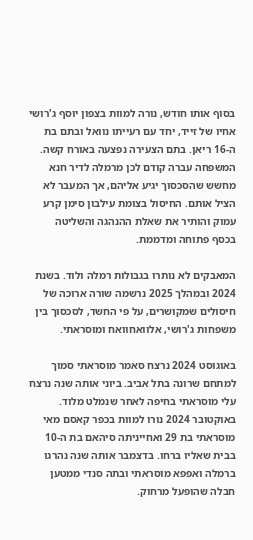בסוף אותו חודש, נורה למוות בצפון יוסף ג'רושי אחיו של זייד, יחד עם רעייתו נוואל ובתם בת ה-16 ריאן. בתם הצעירה נפצעה באורח קשה. המשפחה עברה קודם לכן מרמלה לדיר חנא מחשש שהסכסוך יגיע אליהם, אך המעבר לא הציל אותם. החיסול בצומת עילבון סימן קרע עמוק והותיר את שאלת ההנהגה והשליטה בכסף פתוחה ומדממת.

המאבקים לא נותרו בגבולות רמלה ולוד. בשנת 2024 ובמהלך 2025 נרשמה שורה ארוכה של חיסולים שמקושרים, על פי החשד, לסכסוך בין משפחות ג'רושי, אלוואחוואח ומוסראתי.

באוגוסט 2024 נרצח סאמר מוסראתי סמוך למתחם שרונה בתל אביב. ביוני אותה שנה נרצח עלי מוסראתי בחיפה לאחר שנמלט מלוד. באוקטובר 2024 נורו למוות בכפר קאסם מאי מוסראתי בת 29 ואחייניתה סיהאם בת ה-10 בבית שאליו ברחו. בדצמבר אותה שנה נהרגו ברמלה ואפפא מוסראתי ובתה סנדי ממטען חבלה שהופעל מרחוק.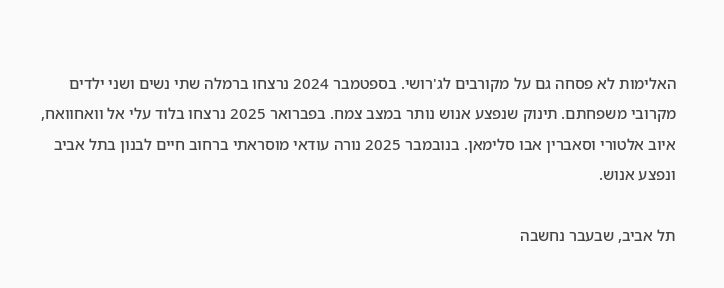האלימות לא פסחה גם על מקורבים לג'רושי. בספטמבר 2024 נרצחו ברמלה שתי נשים ושני ילדים מקרובי משפחתם. תינוק שנפצע אנוש נותר במצב צמח. בפברואר 2025 נרצחו בלוד עלי אל וואחוואח, איוב אלטורי וסאברין אבו סלימאן. בנובמבר 2025 נורה עודאי מוסראתי ברחוב חיים לבנון בתל אביב ונפצע אנוש.

תל אביב, שבעבר נחשבה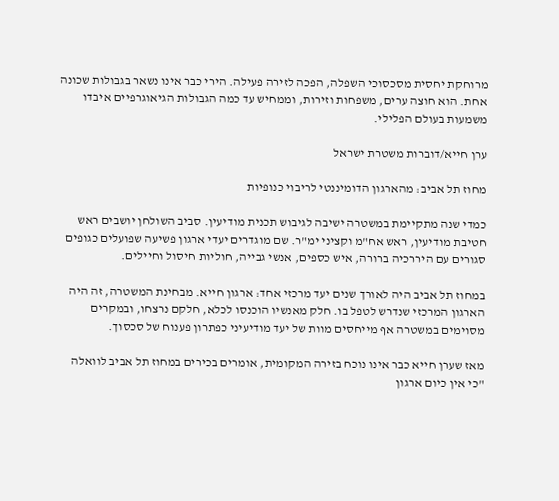מרוחקת יחסית מסכסוכי השפלה, הפכה לזירה פעילה. הירי כבר אינו נשאר בגבולות שכונה אחת. הוא חוצה ערים, משפחות וזירות, וממחיש עד כמה הגבולות הגיאוגרפיים איבדו משמעות בעולם הפלילי.

ערן חייא/דוברות משטרת ישראל

מחוז תל אביב: מהארגון הדומיננטי לריבוי כנופיות

כמדי שנה מתקיימת במשטרה ישיבה לגיבוש תכנית מודיעין. סביב השולחן יושבים ראש חטיבת מודיעין, ראש אח"מ וקציני ימ"ר. שם מוגדרים יעדי ארגון פשיעה שפועלים כגופים סגורים עם היררכיה ברורה, איש כספים, אנשי גבייה, חוליות חיסול וחיילים.

במחוז תל אביב היה לאורך שנים יעד מרכזי אחד: ארגון חייא. מבחינת המשטרה, זה היה הארגון המרכזי שנדרש לטפל בו. חלק מאנשיו הוכנסו לכלא, חלקם נרצחו, ובמקרים מסוימים במשטרה אף מייחסים מוות של יעד מודיעיני כפתרון פענוח של סכסוך.

מאז שערן חייא כבר אינו נוכח בזירה המקומית, אומרים בכירים במחוז תל אביב לוואלה "כי אין כיום ארגון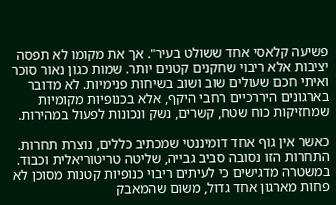פשיעה קלאסי אחד ששולט בעיר". אך את מקומו לא תפסה יציבות אלא ריבוי שחקנים קטנים יותר. שמות כגון נאור סוכר ואיתי חכם שעולים שוב ושוב בשיחות פנימיות. לא מדובר בארגונים היררכיים רחבי היקף, אלא בכנופיות מקומיות שמחזיקות כוח שטח, קשרים, נשק ונכונות לפעול במהירות.

כאשר אין גוף אחד דומיננטי שמכתיב כללים, נוצרת תחרות. התחרות הזו נסובה סביב גבייה, שליטה טריטוריאלית וכבוד. במשטרה מדגישים כי לעיתים ריבוי כנופיות קטנות מסוכן לא פחות מארגון אחד גדול, משום שהמאבק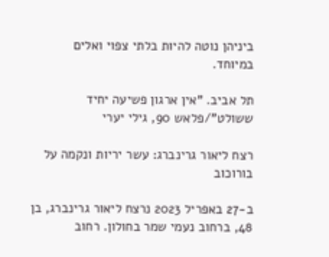ביניהן נוטה להיות בלתי צפוי ואלים במיוחד.

תל אביב. "אין ארגון פשיעה יחיד ששולט"/פלאש 90, גילי יערי

רצח ליאור גרינברג: עשר יריות ונקמה על בורוכוב

ב-27 באפריל 2023 נרצח ליאור גרינברג, בן 48, ברחוב נעמי שמר בחולון. רחוב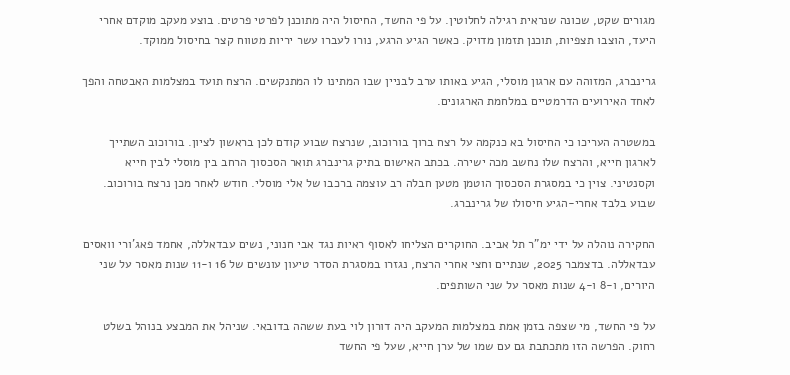מגורים שקט, שכונה שנראית רגילה לחלוטין. על פי החשד, החיסול היה מתוכנן לפרטי פרטים. בוצע מעקב מוקדם אחרי היעד, הוצבו תצפיות, תוכנן תזמון מדויק. כאשר הגיע הרגע, נורו לעברו עשר יריות מטווח קצר בחיסול ממוקד.

גרינברג, המזוהה עם ארגון מוסלי, הגיע באותו ערב לבניין שבו המתינו לו המתנקשים. הרצח תועד במצלמות האבטחה והפך לאחד האירועים הדרמטיים במלחמת הארגונים.

במשטרה העריכו כי החיסול בא כנקמה על רצח ברוך בורוכוב, שנרצח שבוע קודם לכן בראשון לציון. בורוכוב השתייך לארגון חייא, והרצח שלו נחשב מכה ישירה. בכתב האישום בתיק גרינברג תואר הסכסוך הרחב בין מוסלי לבין חייא וקסנטיני. צוין כי במסגרת הסכסוך הוטמן מטען חבלה רב עוצמה ברכבו של אלי מוסלי. חודש לאחר מכן נרצח בורוכוב. שבוע בלבד אחרי-הגיע חיסולו של גרינברג.

החקירה נוהלה על ידי ימ"ר תל אביב. החוקרים הצליחו לאסוף ראיות נגד אבי חנוני, נשים עבדאללה, אחמד פאג'ורי וואסים עבדאללה. בדצמבר 2025, שנתיים וחצי אחרי הרצח, נגזרו במסגרת הסדר טיעון עונשים של 16 ו-11 שנות מאסר על שני היורים, ו-8 ו-4 שנות מאסר על שני השותפים.

על פי החשד, מי שצפה בזמן אמת במצלמות המעקב היה דורון לוי בעת ששהה בדובאי. שניהל את המבצע בנוהל בשלט רחוק. הפרשה הזו מתכתבת גם עם שמו של ערן חייא, שעל פי החשד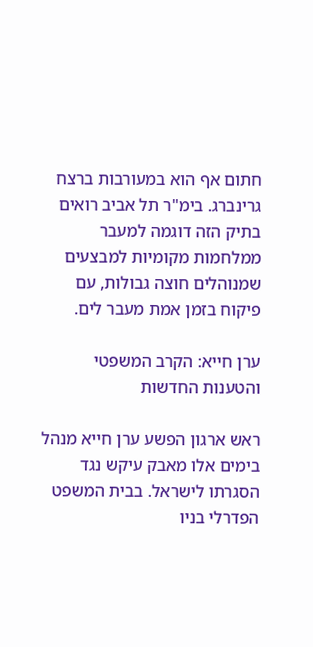חתום אף הוא במעורבות ברצח גרינברג. בימ"ר תל אביב רואים בתיק הזה דוגמה למעבר ממלחמות מקומיות למבצעים שמנוהלים חוצה גבולות, עם פיקוח בזמן אמת מעבר לים.

ערן חייא: הקרב המשפטי והטענות החדשות

ראש ארגון הפשע ערן חייא מנהל בימים אלו מאבק עיקש נגד הסגרתו לישראל. בבית המשפט הפדרלי בניו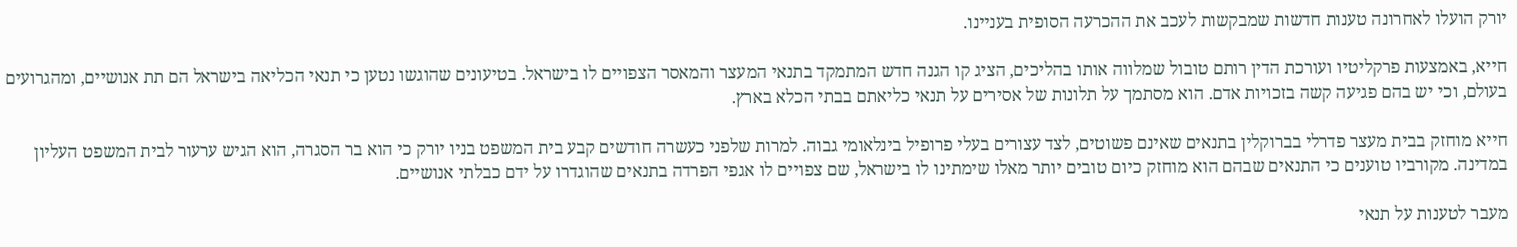יורק הועלו לאחרונה טענות חדשות שמבקשות לעכב את ההכרעה הסופית בעניינו.

חייא, באמצעות פרקליטיו ועורכת הדין רותם טובול שמלווה אותו בהליכים, הציג קו הגנה חדש המתמקד בתנאי המעצר והמאסר הצפויים לו בישראל. בטיעונים שהוגשו נטען כי תנאי הכליאה בישראל הם תת אנושיים, ומהגרועים בעולם, וכי יש בהם פגיעה קשה בזכויות אדם. הוא מסתמך על תלונות של אסירים על תנאי כליאתם בבתי הכלא בארץ.

חייא מוחזק בבית מעצר פדרלי בברוקלין בתנאים שאינם פשוטים, לצד עצורים בעלי פרופיל בינלאומי גבוה. למרות שלפני כעשרה חודשים קבע בית המשפט בניו יורק כי הוא בר הסגרה, הוא הגיש ערעור לבית המשפט העליון במדינה. מקורביו טוענים כי התנאים שבהם הוא מוחזק כיום טובים יותר מאלו שימתינו לו בישראל, שם צפויים לו אגפי הפרדה בתנאים שהוגדרו על ידם כבלתי אנושיים.

מעבר לטענות על תנאי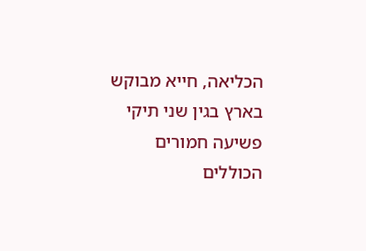הכליאה, חייא מבוקש בארץ בגין שני תיקי פשיעה חמורים הכוללים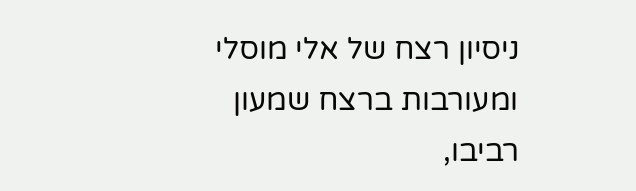ניסיון רצח של אלי מוסלי ומעורבות ברצח שמעון רביבו,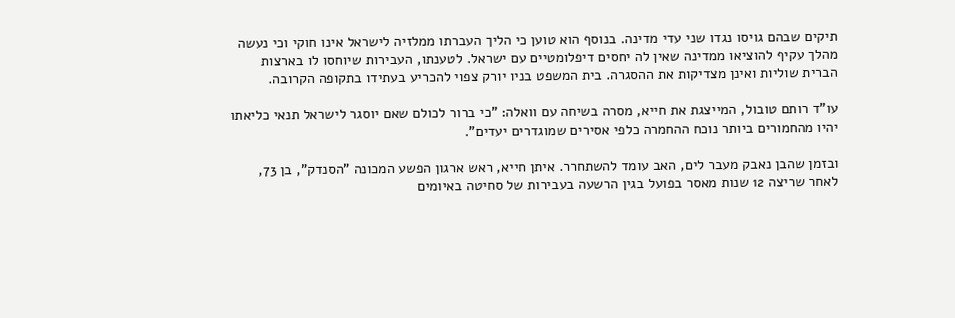תיקים שבהם גויסו נגדו שני עדי מדינה. בנוסף הוא טוען כי הליך העברתו ממלזיה לישראל אינו חוקי וכי נעשה מהלך עקיף להוציאו ממדינה שאין לה יחסים דיפלומטיים עם ישראל. לטענתו, העבירות שיוחסו לו בארצות הברית שוליות ואינן מצדיקות את ההסגרה. בית המשפט בניו יורק צפוי להכריע בעתידו בתקופה הקרובה.

עו"ד רותם טובול, המייצגת את חייא, מסרה בשיחה עם וואלה: "כי ברור לכולם שאם יוסגר לישראל תנאי כליאתו יהיו מהחמורים ביותר נוכח ההחמרה כלפי אסירים שמוגדרים יעדים".

ובזמן שהבן נאבק מעבר לים, האב עומד להשתחרר. איתן חייא, ראש ארגון הפשע המכונה "הסנדק", בן 73, לאחר שריצה 12 שנות מאסר בפועל בגין הרשעה בעבירות של סחיטה באיומים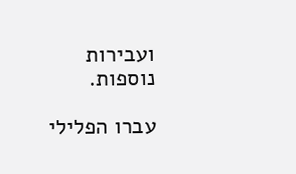ועבירות נוספות.

עברו הפלילי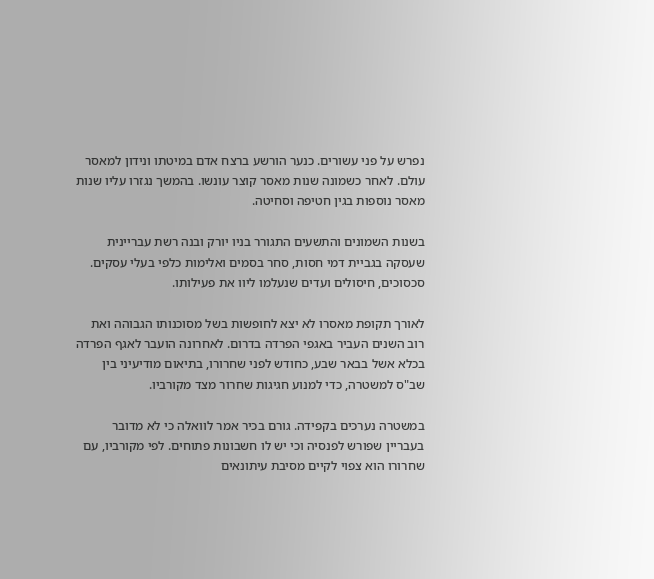נפרש על פני עשורים. כנער הורשע ברצח אדם במיטתו ונידון למאסר עולם. לאחר כשמונה שנות מאסר קוצר עונשו. בהמשך נגזרו עליו שנות מאסר נוספות בגין חטיפה וסחיטה.

בשנות השמונים והתשעים התגורר בניו יורק ובנה רשת עבריינית שעסקה בגביית דמי חסות, סחר בסמים ואלימות כלפי בעלי עסקים. סכסוכים, חיסולים ועדים שנעלמו ליוו את פעילותו.

לאורך תקופת מאסרו לא יצא לחופשות בשל מסוכנותו הגבוהה ואת רוב השנים העביר באגפי הפרדה בדרום. לאחרונה הועבר לאגף הפרדה בכלא אשל בבאר שבע, כחודש לפני שחרורו, בתיאום מודיעיני בין שב"ס למשטרה, כדי למנוע חגיגות שחרור מצד מקורביו.

במשטרה נערכים בקפידה. גורם בכיר אמר לוואלה כי לא מדובר בעבריין שפורש לפנסיה וכי יש לו חשבונות פתוחים. לפי מקורביו, עם שחרורו הוא צפוי לקיים מסיבת עיתונאים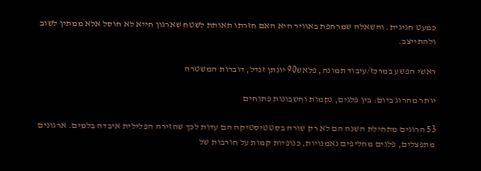כמעט חגיגית. והשאלה שמרחפת באוויר היא האם חזרתו תאותת לשטח שארגון חייא לא חוסל אלא ממתין לשוב ולהתייצב.

ראשי הפשע במרכז/עיבוד תמונה, פלאש90 יונתן זנדל, דוברות המשטרה

יותר מהרוג ביום: בין פלגים, נקמות וחשבונות פתוחים

53 הרוגים מתחילת השנה הם לא רק שורה בסטטיסטיקה הם עדות לכך שהזירה הפלילית איבדה בלמים. ארגונים מתפצלים, פלגים מחליפים נאמנויות, כנופיות קמות על חורבות של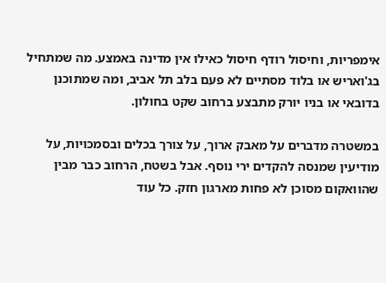אימפריות, וחיסול רודף חיסול כאילו אין מדינה באמצע. מה שמתחיל בג'ואריש או בלוד מסתיים לא פעם בלב תל אביב, ומה שמתוכנן בדובאי או בניו יורק מתבצע ברחוב שקט בחולון.

במשטרה מדברים על מאבק ארוך, על צורך בכלים ובסמכויות, על מודיעין שמנסה להקדים ירי נוסף. אבל בשטח, הרחוב כבר מבין שהוואקום מסוכן לא פחות מארגון חזק. כל עוד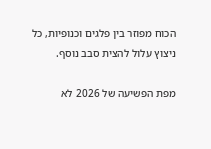הכוח מפוזר בין פלגים וכנופיות, כל ניצוץ עלול להצית סבב נוסף.

מפת הפשיעה של 2026 לא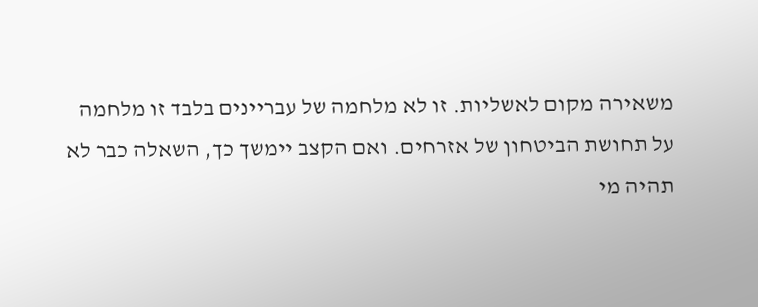משאירה מקום לאשליות. זו לא מלחמה של עבריינים בלבד זו מלחמה על תחושת הביטחון של אזרחים. ואם הקצב יימשך כך, השאלה כבר לא תהיה מי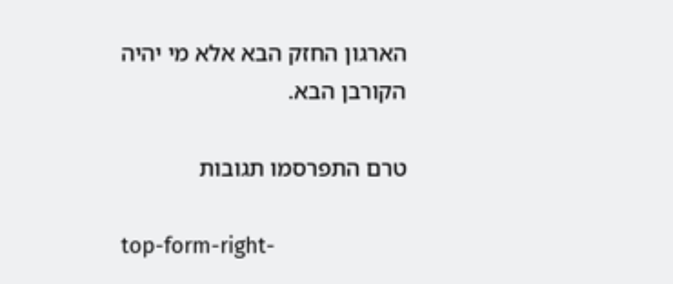הארגון החזק הבא אלא מי יהיה הקורבן הבא.

טרם התפרסמו תגובות

top-form-right-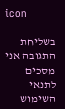icon

בשליחת התגובה אני מסכים לתנאי השימוש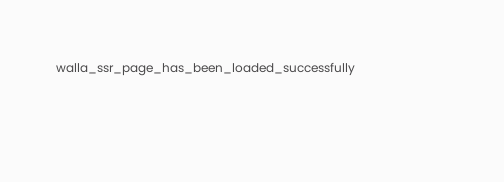walla_ssr_page_has_been_loaded_successfully